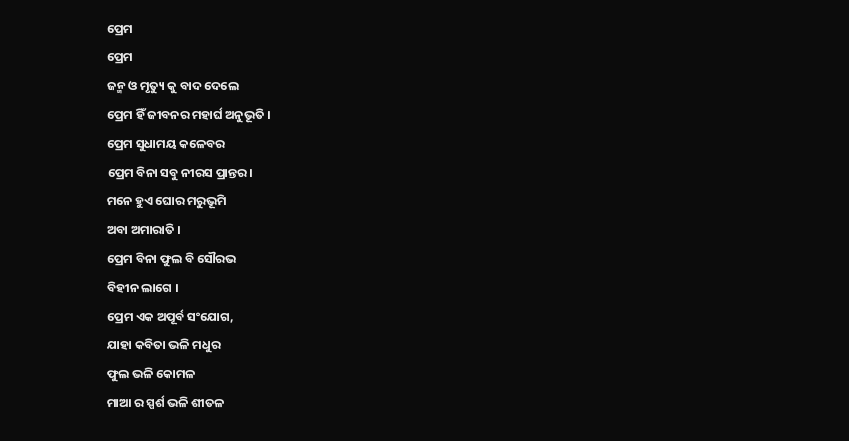ପ୍ରେମ
ପ୍ରେମ
ଜନ୍ମ ଓ ମୃତ୍ୟୁ କୁ ବାଦ ଦେଲେ
ପ୍ରେମ ହିଁ ଜୀବନର ମହାର୍ଘ ଅନୁଭୂତି ।
ପ୍ରେମ ସୁଧାମୟ କଳେବର
ପ୍ରେମ ବିନା ସବୁ ନୀରସ ପ୍ରାନ୍ତର।
ମନେ ହୁଏ ଘୋର ମରୁଭୂମି
ଅବା ଅମାରାତି ।
ପ୍ରେମ ବିନା ଫୁଲ ବି ସୌରଭ
ବିହୀନ ଲାଗେ ।
ପ୍ରେମ ଏକ ଅପୂର୍ବ ସଂଯୋଗ,
ଯାହା କବିତା ଭଳି ମଧୁର
ଫୁଲ ଭଳି କୋମଳ
ମାଆ ର ସ୍ପର୍ଶ ଭଳି ଶୀତଳ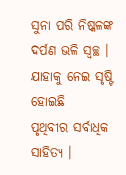ସୁନା ପରି ନିଷ୍କଳଙ୍କ
ଦର୍ପଣ ଭଳି ସ୍ୱଚ୍ଛ ।
ଯାହାକୁ ନେଇ ସୃଷ୍ଟି ହୋଇଛି
ପୃଥିବୀର ସର୍ବାଧିକ ସାହିତ୍ୟ ।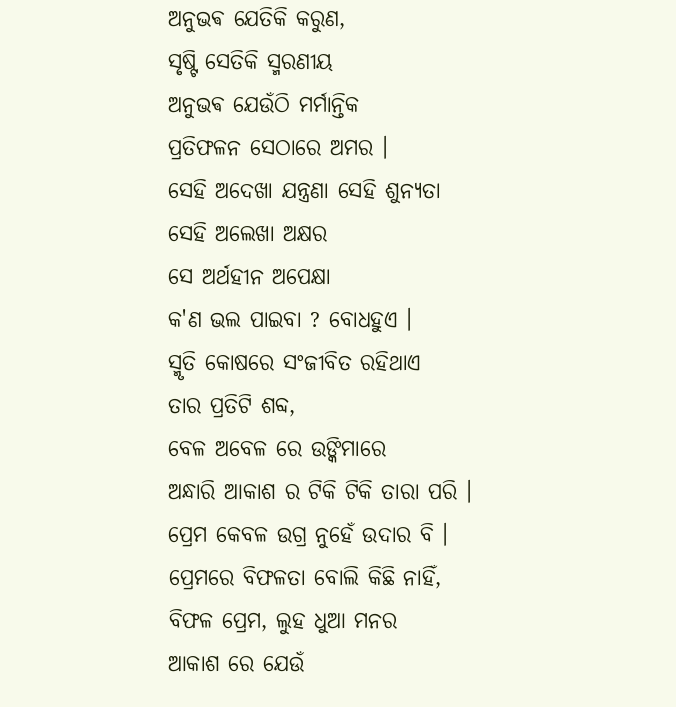ଅନୁଭଵ ଯେତିକି କରୁଣ,
ସୃଷ୍ଟି ସେତିକି ସ୍ମରଣୀୟ
ଅନୁଭଵ ଯେଉଁଠି ମର୍ମାନ୍ତିକ
ପ୍ରତିଫଳନ ସେଠାରେ ଅମର ।
ସେହି ଅଦେଖା ଯନ୍ତ୍ରଣା ସେହି ଶୁନ୍ୟତା
ସେହି ଅଲେଖା ଅକ୍ଷର
ସେ ଅର୍ଥହୀନ ଅପେକ୍ଷା
କ'ଣ ଭଲ ପାଇବା ? ବୋଧହୁଏ ।
ସ୍ମୃତି କୋଷରେ ସଂଜୀବିତ ରହିଥାଏ
ତାର ପ୍ରତିଟି ଶବ୍ଦ,
ବେଳ ଅବେଳ ରେ ଉଙ୍କିମାରେ
ଅନ୍ଧାରି ଆକାଶ ର ଟିକି ଟିକି ତାରା ପରି ।
ପ୍ରେମ କେବଳ ଉଗ୍ର ନୁହେଁ ଉଦାର ବି ।
ପ୍ରେମରେ ବିଫଳତା ବୋଲି କିଛି ନାହିଁ,
ବିଫଳ ପ୍ରେମ, ଲୁହ ଧୁଆ ମନର
ଆକାଶ ରେ ଯେଉଁ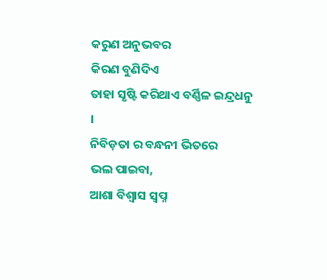କରୁଣ ଅନୁଭବର
କିରଣ ବୁଣିଦିଏ
ତାହା ସୃଷ୍ଟି କରିଥାଏ ବର୍ଣ୍ଣିଳ ଇନ୍ଦ୍ରଧନୁ ।
ନିବିଡ଼ତା ର ବନ୍ଧନୀ ଭିତରେ
ଭଲ ପାଇବା,
ଆଶା ବିଶ୍ୱାସ ସ୍ୱପ୍ନ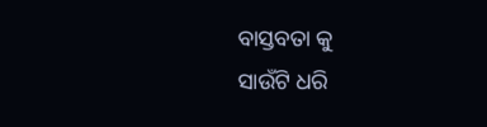ବାସ୍ତବତା କୁ
ସାଉଁଟି ଧରି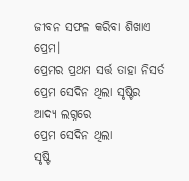ଜୀବନ ସଫଳ କରିବା ଶିଖାଏ ପ୍ରେମ।
ପ୍ରେମର ପ୍ରଥମ ସର୍ତ୍ତ ତାହା ନିସର୍ତ
ପ୍ରେମ ସେଦିନ ଥିଲା ସୃଷ୍ଟିର
ଆଦ୍ୟ ଲଗ୍ନରେ
ପ୍ରେମ ସେଦିନ ଥିଲା
ସୃଷ୍ଟି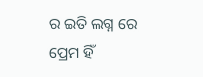ର ଇତି ଲଗ୍ନ ରେ
ପ୍ରେମ ହିଁ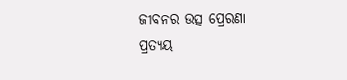ଜୀବନର ଉତ୍ସ ପ୍ରେରଣା
ପ୍ରତ୍ୟୟ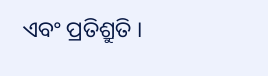ଏବଂ ପ୍ରତିଶ୍ରୁତି ।